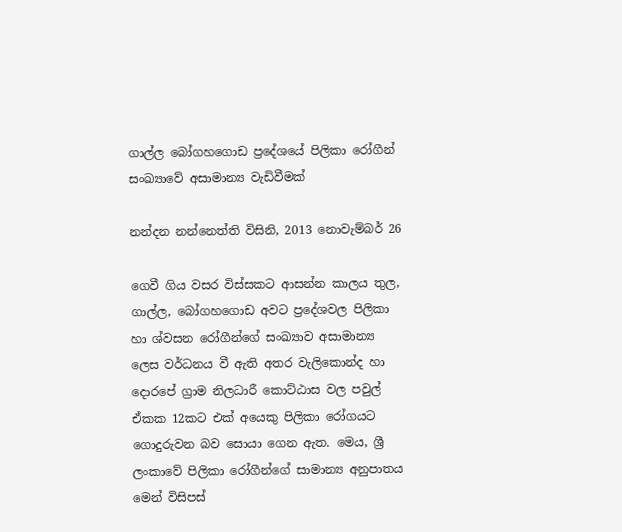ගාල්ල බෝගහගොඩ ප්‍රදේශයේ පිලිකා රෝගීන් සංඛ්‍යාවේ අසාමාන්‍ය වැඩිවීමක්

නන්දන නන්නෙත්ති විසිනි, 2013 නොවැම්බර් 26

ගෙවී ගිය වසර විස්සකට ආසන්න කාලය තුල, ගාල්ල, බෝගහගොඩ අවට ප්‍රදේශවල පිලිකා හා ශ්වසන රෝගීන්ගේ සංඛ්‍යාව අසාමාන්‍ය ලෙස වර්ධනය වී ඇති අතර වැලිකොන්ද හා දොරපේ ග්‍රාම නිලධාරී කොට්ඨාස වල පවුල් ඒකක 12කට එක් අයෙකු පිලිකා රෝගයට ගොදුරුවන බව සොයා ගෙන ඇත. මෙය, ශ්‍රී ලංකාවේ පිලිකා රෝගීන්ගේ සාමාන්‍ය අනුපාතය මෙන් විසිපස්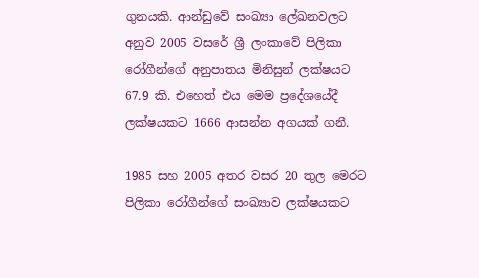ගුනයකි. ආන්ඩුවේ සංඛ්‍යා ලේඛනවලට අනුව 2005 වසරේ ශ්‍රී ලංකාවේ පිලිකා රෝගීන්ගේ අනුපාතය මිනිසුන් ලක්ෂයට 67.9 කි. එහෙත් එය මෙම ප්‍රදේශයේදී ලක්ෂයකට 1666 ආසන්න අගයක් ගනී.

1985 සහ 2005 අතර වසර 20 තුල මෙරට පිලිකා රෝගීන්ගේ සංඛ්‍යාව ලක්ෂයකට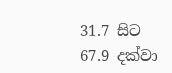31.7 සිට 67.9 දක්වා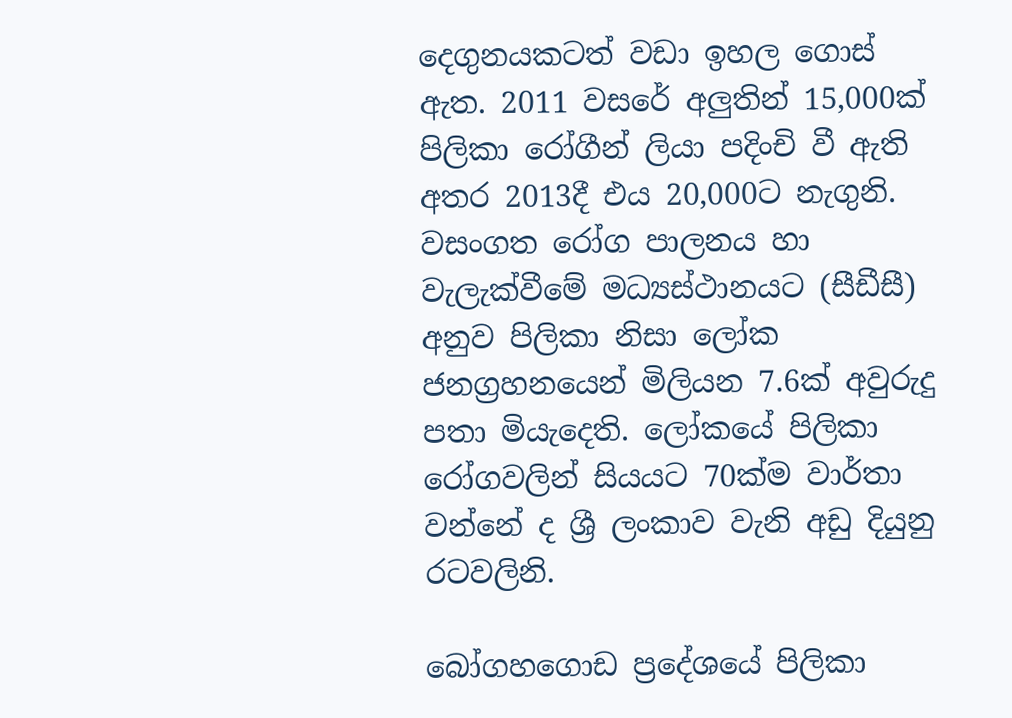දෙගුනයකටත් වඩා ඉහල ගොස් ඇත. 2011 වසරේ අලුතින් 15,000ක් පිලිකා රෝගීන් ලියා පදිංචි වී ඇති අතර 2013දී එය 20,000ට නැගුනි. වසංගත රෝග පාලනය හා වැලැක්වීමේ මධ්‍යස්ථානයට (සීඩීසී) අනුව පිලිකා නිසා ලෝක ජනග්‍රහනයෙන් මිලියන 7.6ක් අවුරුදු පතා මියැදෙති. ලෝකයේ පිලිකා රෝගවලින් සියයට 70ක්ම වාර්තා වන්නේ ද ශ්‍රී ලංකාව වැනි අඩු දියුනු රටවලිනි.

බෝගහගොඩ ප්‍රදේශයේ පිලිකා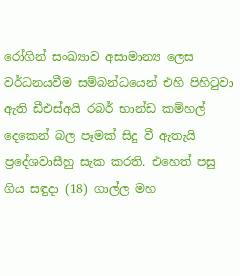රෝගින් සංඛ්‍යාව අසාමාන්‍ය ලෙස වර්ධනයවීම සම්බන්ධයෙන් එහි පිහිටුවා ඇති ඩීඑස්අයි රබර් භාන්ඩ කම්හල් දෙකෙන් බල පෑමක් සිදු වී ඇතැයි ප්‍රදේශවාසීහු සැක කරති. එහෙත් පසු ගිය සඳුදා (18) ගාල්ල මහ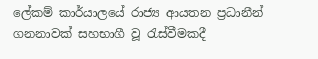ලේකම් කාර්යාලයේ රාජ්‍ය ආයතන ප්‍රධානීන් ගනනාවක් සහභාගී වූ රැස්වීමකදී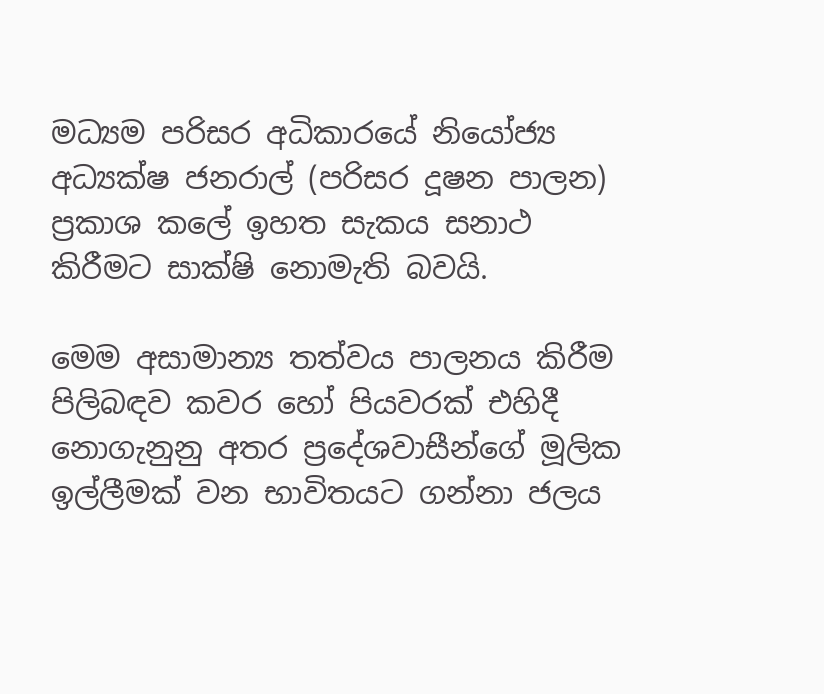මධ්‍යම පරිසර අධිකාරයේ නියෝජ්‍ය අධ්‍යක්ෂ ජනරාල් (පරිසර දූෂන පාලන) ප්‍රකාශ කලේ ඉහත සැකය සනාථ කිරීමට සාක්ෂි නොමැති බවයි.

මෙම අසාමාන්‍ය තත්වය පාලනය කිරීම පිලිබඳව කවර හෝ පියවරක් එහිදී නොගැනුනු අතර ප්‍රදේශවාසීන්ගේ මූලික ඉල්ලීමක් වන භාවිතයට ගන්නා ජලය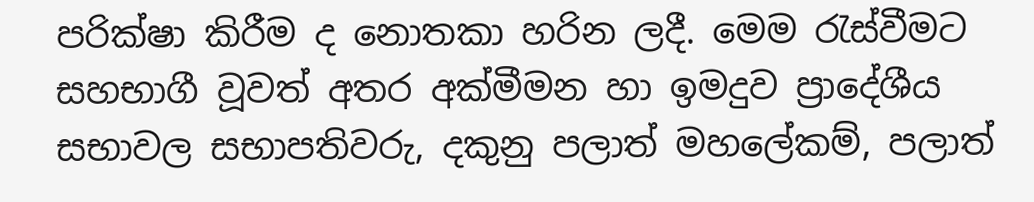පරික්ෂා කිරීම ද නොතකා හරින ලදී. මෙම රැස්වීමට සහභාගී වූවත් අතර අක්මීමන හා ඉමදුව ප්‍රාදේශීය සභාවල සභාපතිවරු, දකුනු පලාත් මහලේකම්, පලාත්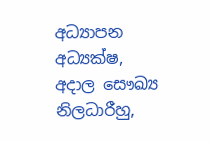අධ්‍යාපන අධ්‍යක්ෂ, අදාල සෞඛ්‍ය නිලධාරීහු,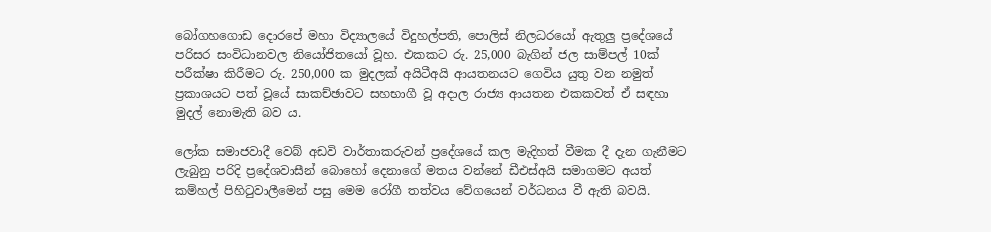බෝගහගොඩ දොරපේ මහා විද්‍යාලයේ විදුහල්පති, පොලිස් නිලධරයෝ ඇතුලු ප්‍රදේශයේ පරිසර සංවිධානවල නියෝජිතයෝ වූහ. එකකට රු. 25,000 බැගින් ජල සාම්පල් 10ක් පරීක්ෂා කිරීමට රු. 250,000 ක මුදලක් අයිටීඅයි ආයතනයට ගෙවිය යුතු වන නමුත් ප්‍රකාශයට පත් වූයේ සාකච්ඡාවට සහභාගී වූ අදාල රාජ්‍ය ආයතන එකකවත් ඒ සඳහා මුදල් නොමැති බව ය.

ලෝක සමාජවාදී වෙබ් අඩවි වාර්තාකරුවන් ප්‍රදේශයේ කල මැදිහත් වීමක දී දැන ගැනීමට ලැබුනු පරිදි ප්‍රදේශවාසීන් බොහෝ දෙනාගේ මතය වන්නේ ඩීඑස්අයි සමාගමට අයත් කම්හල් පිහිටුවාලීමෙන් පසු මෙම රෝගී තත්වය වේගයෙන් වර්ධනය වී ඇති බවයි.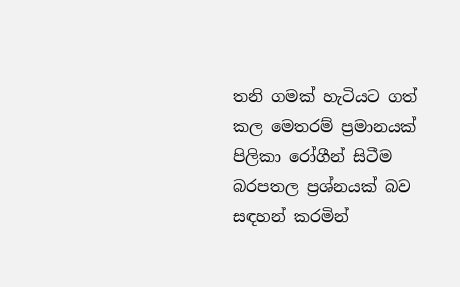තනි ගමක් හැටියට ගත් කල මෙතරම් ප්‍රමානයක් පිලිකා රෝගීන් සිටීම බරපතල ප්‍රශ්නයක් බව සඳහන් කරමින්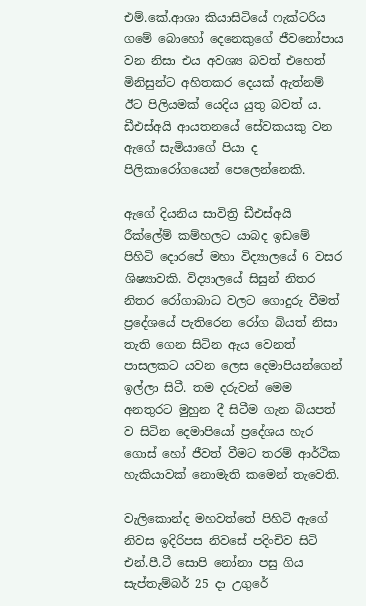එම්.කේ.ආශා කියාසිටියේ ෆැක්ටරිය ගමේ බොහෝ දෙනෙකුගේ ජීවනෝපාය වන නිසා එය අවශ්‍ය බවත් එහෙත් මිනිසුන්ට අහිතකර දෙයක් ඇත්නම් ඊට පිලියමක් යෙදිය යුතු බවත් ය. ඩීඑස්අයි ආයතනයේ සේවකයකු වන ඇගේ සැමියාගේ පියා ද පිලිකාරෝගයෙන් පෙලෙන්නෙකි.

ඇගේ දියනිය සාවිත්‍රි ඩීඑස්අයි රීක්ලේම් කම්හලට යාබද ඉඩමේ පිහිටි දොරපේ මහා විද්‍යාලයේ 6 වසර ශිෂ්‍යාවකි. විද්‍යාලයේ සිසුන් නිතර නිතර රෝගාබාධ වලට ගොදුරු වීමත් ප්‍රදේශයේ පැතිරෙන රෝග බියත් නිසා තැති ගෙන සිටින ඇය වෙනත් පාසලකට යවන ලෙස දෙමාපියන්ගෙන් ඉල්ලා සිටී. තම දරුවන් මෙම අනතුරට මුහුන දී සිටීම ගැන බියපත් ව සිටින දෙමාපියෝ ප්‍රදේශය හැර ගොස් හෝ ජීවත් වීමට තරම් ආර්ථික හැකියාවක් නොමැති කමෙන් තැවෙති.

වැලිකොන්ද මහවත්තේ පිහිටි ඇගේ නිවස ඉදිරිපස නිවසේ පදිංචිව සිටි එන්.පී.ටී සොපි නෝනා පසු ගිය සැප්තැම්බර් 25 දා උගුරේ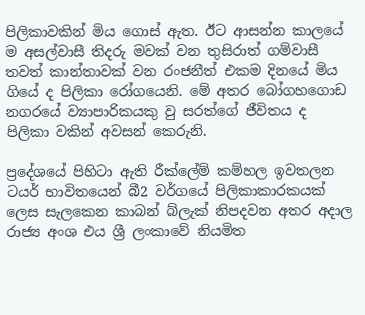පිලිකාවකින් මිය ගොස් ඇත. ඊට ආසන්න කාලයේ ම අසල්වාසී තිදරු මවක් වන තුසිරාත් ගම්වාසී තවත් කාන්තාවක් වන රංජනීත් එකම දිනයේ මිය ගියේ ද පිලිකා රෝගයෙනි. මේ අතර බෝගහගොඩ නගරයේ ව්‍යාපාරිකයකු වු සරත්ගේ ජීවිතය ද පිලිකා වකින් අවසන් කෙරුනි.

ප්‍රදේශයේ පිහිටා ඇති රීක්ලේම් කම්හල ඉවතලන ටයර් භාවිතයෙන් බී2 වර්ගයේ පිලිකාකාරකයක් ලෙස සැලකෙන කාබන් බ්ලැක් නිපදවන අතර අදාල රාජ්‍ය අංශ එය ශ්‍රී ලංකාවේ නියමිත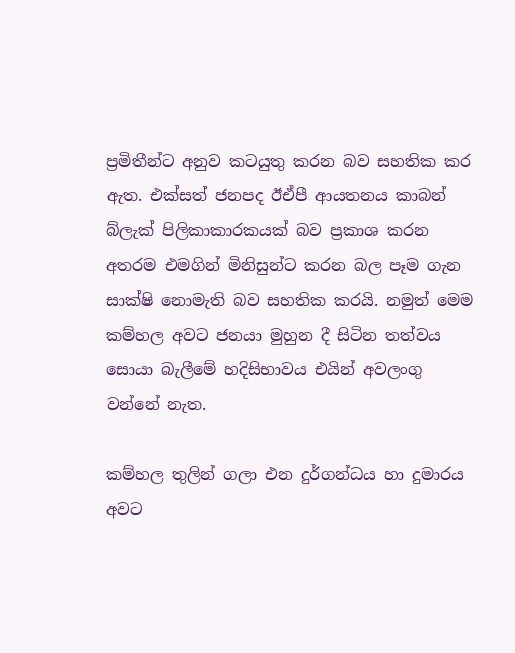ප්‍රමිතීන්ට අනුව කටයුතු කරන බව සහතික කර ඇත. එක්සත් ජනපද ඊඒපී ආයතනය කාබන් බ්ලැක් පිලිකාකාරකයක් බව ප්‍රකාශ කරන අතරම එමගින් මිනිසුන්ට කරන බල පෑම ගැන සාක්ෂි නොමැති බව සහතික කරයි. නමුත් මෙම කම්හල අවට ජනයා මුහුන දී සිටින තත්වය සොයා බැලීමේ හදිසිභාවය එයින් අවලංගු වන්නේ නැත.

කම්හල තුලින් ගලා එන දුර්ගන්ධය හා දුමාරය අවට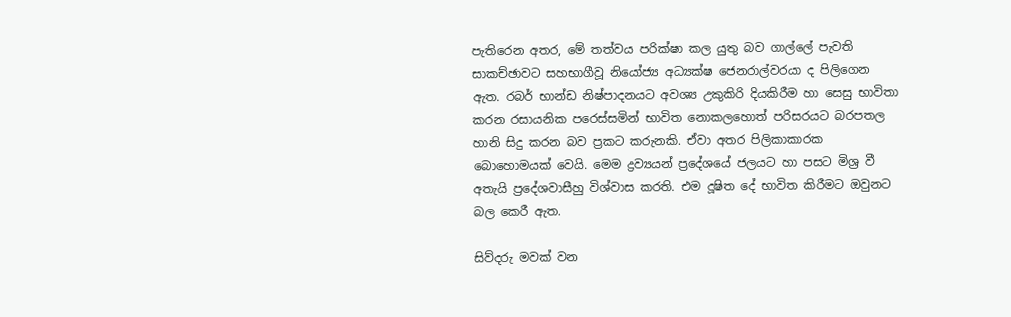පැතිරෙන අතර, මේ තත්වය පරික්ෂා කල යුතු බව ගාල්ලේ පැවති සාකච්ඡාවට සහභාගීවූ නියෝජ්‍ය අධ්‍යක්ෂ ජෙනරාල්වරයා ද පිලිගෙන ඇත. රබර් භාන්ඩ නිෂ්පාදනයට අවශ්‍ය උකුකිරි දියකිරීම හා සෙසු භාවිතා කරන රසායනික පරෙස්සමින් භාවිත නොකලහොත් පරිසරයට බරපතල හානි සිදු කරන බව ප්‍රකට කරුනකි. ඒවා අතර පිලිකාකාරක බොහොමයක් වෙයි. මෙම ද්‍රව්‍යයන් ප්‍රදේශයේ ජලයට හා පසට මිශ්‍ර වී අතැයි ප්‍රදේශවාසීහු විශ්වාස කරති. එම දූෂිත දේ භාවිත කිරීමට ඔවුනට බල කෙරී ඇත.

සිව්දරු මවක් වන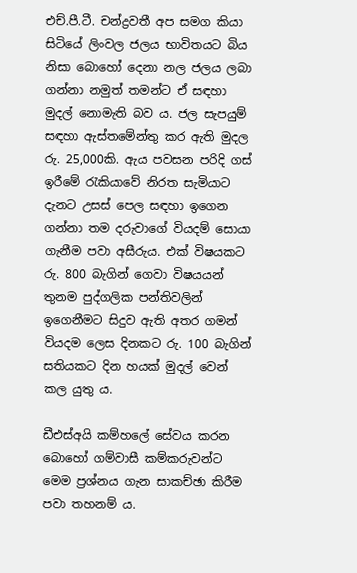එච්.පී.ටී. චන්ද්‍රවතී අප සමග කියා සිටියේ ලිංවල ජලය භාවිතයට බිය නිසා බොහෝ දෙනා නල ජලය ලබා ගන්නා නමුත් තමන්ට ඒ සඳහා මුදල් නොමැති බව ය. ජල සැපයුම් සඳහා ඇස්තමේන්තු කර ඇති මුදල රු. 25,000කි. ඇය පවසන පරිදි ගස් ඉරීමේ රැකියාවේ නිරත සැමියාට දැනට උසස් පෙල සඳහා ඉගෙන ගන්නා තම දරුවාගේ වියදම් සොයා ගැනීම පවා අසීරුය. එක් විෂයකට රු. 800 බැගින් ගෙවා විෂයයන් තුනම පුද්ගලික පන්තිවලින් ඉගෙනීමට සිදුව ඇති අතර ගමන් වියදම ලෙස දිනකට රු. 100 බැගින් සතියකට දින හයක් මුදල් වෙන් කල යුතු ය.

ඩීඑස්අයි කම්හලේ සේවය කරන බොහෝ ගම්වාසී කම්කරුවන්ට මෙම ප්‍රශ්නය ගැන සාකච්ඡා කිරීම පවා තහනම් ය.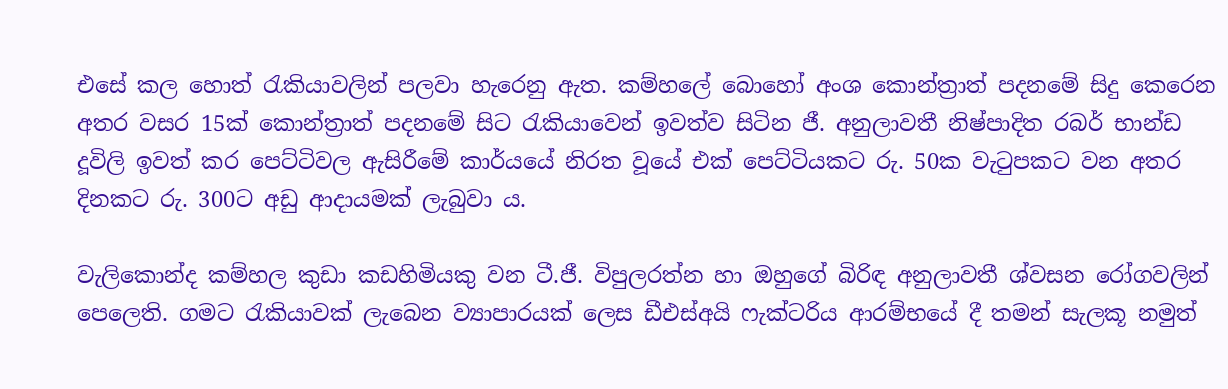එසේ කල හොත් රැකියාවලින් පලවා හැරෙනු ඇත. කම්හලේ බොහෝ අංශ කොන්ත්‍රාත් පදනමේ සිදු කෙරෙන අතර වසර 15ක් කොන්ත්‍රාත් පදනමේ සිට රැකියාවෙන් ඉවත්ව සිටින ජී. අනුලාවතී නිෂ්පාදිත රබර් භාන්ඩ දූවිලි ඉවත් කර පෙට්ටිවල ඇසිරීමේ කාර්යයේ නිරත වූයේ එක් පෙට්ටියකට රු. 50ක වැටුපකට වන අතර දිනකට රු. 300ට අඩු ආදායමක් ලැබුවා ය.

වැලිකොන්ද කම්හල කුඩා කඩහිමියකු වන ටී.ජී. විපුලරත්න හා ඔහුගේ බිරිඳ අනුලාවතී ශ්වසන රෝගවලින් පෙලෙති. ගමට රැකියාවක් ලැබෙන ව්‍යාපාරයක් ලෙස ඩීඑස්අයි ෆැක්ටරිය ආරම්භයේ දී තමන් සැලකූ නමුත්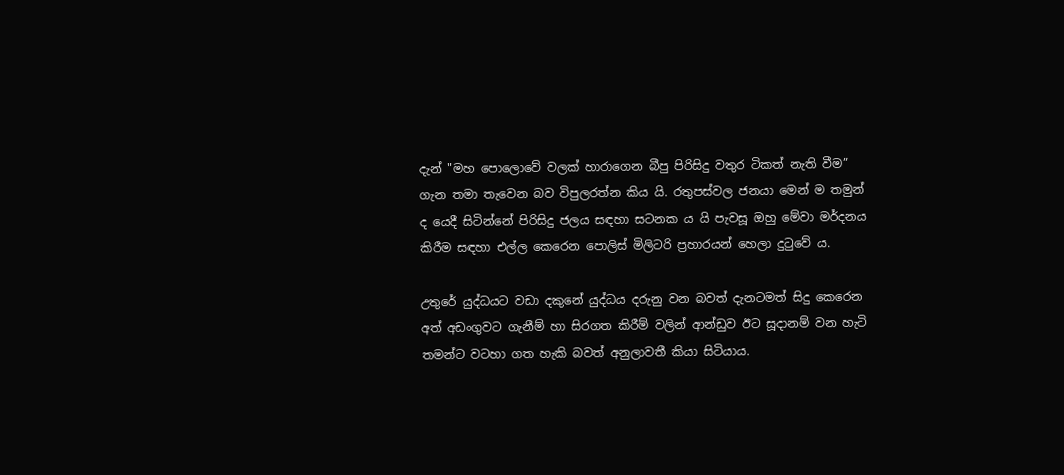දැන් "මහ පොලොවේ වලක් හාරාගෙන බීපු පිරිසිදු වතුර ටිකත් නැති වීම” ගැන තමා තැවෙන බව විපුලරත්න කිය යි. රතුපස්වල ජනයා මෙන් ම තමුන් ද යෙදී සිටින්නේ පිරිසිදු ජලය සඳහා සටනක ය යි පැවසූ ඔහු මේවා මර්දනය කිරීම සඳහා එල්ල කෙරෙන පොලිස් මිලිටරි ප්‍රහාරයන් හෙලා දුටුවේ ය.

උතුරේ යුද්ධයට වඩා දකුනේ යුද්ධය දරුනු වන බවත් දැනටමත් සිදු කෙරෙන අත් අඩංගුවට ගැනීම් හා සිරගත කිරීම් වලින් ආන්ඩුව ඊට සූදානම් වන හැටි තමන්ට වටහා ගත හැකි බවත් අනුලාවතී කියා සිටියාය.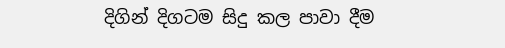දිගින් දිගටම සිදු කල පාවා දීම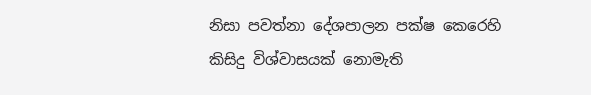නිසා පවත්නා දේශපාලන පක්ෂ කෙරෙහි කිසිදු විශ්වාසයක් නොමැති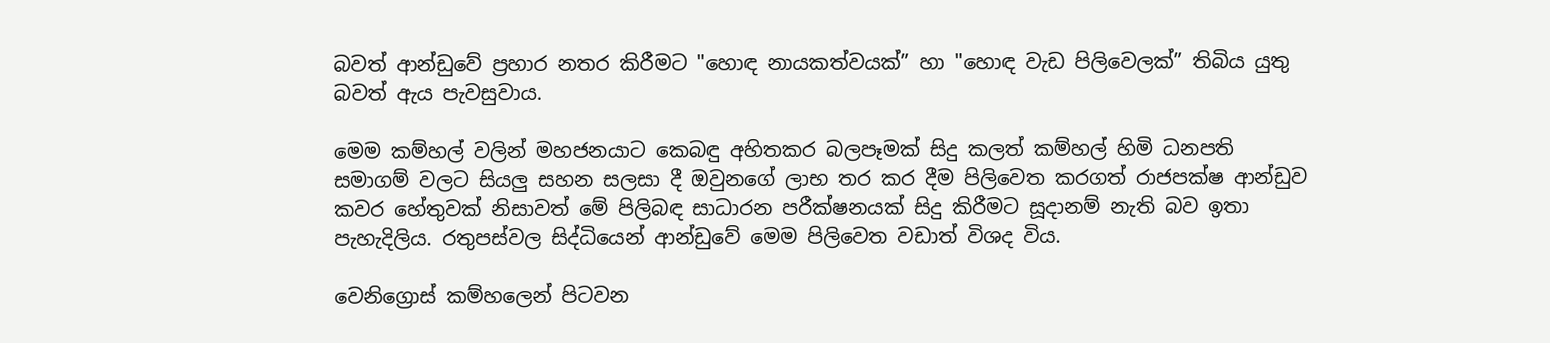බවත් ආන්ඩුවේ ප්‍රහාර නතර කිරීමට "හොඳ නායකත්වයක්” හා "හොඳ වැඩ පිලිවෙලක්” තිබිය යුතු බවත් ඇය පැවසුවාය.

මෙම කම්හල් වලින් මහජනයාට කෙබඳු අහිතකර බලපෑමක් සිදු කලත් කම්හල් හිමි ධනපති සමාගම් වලට සියලු සහන සලසා දී ඔවුනගේ ලාභ තර කර දීම පිලිවෙත කරගත් රාජපක්ෂ ආන්ඩුව කවර හේතුවක් නිසාවත් මේ පිලිබඳ සාධාරන පරීක්ෂනයක් සිදු කිරීමට සූදානම් නැති බව ඉතා පැහැදිලිය. රතුපස්වල සිද්ධියෙන් ආන්ඩුවේ මෙම පිලිවෙත වඩාත් විශද විය.

වෙනිග්‍රොස් කම්හලෙන් පිටවන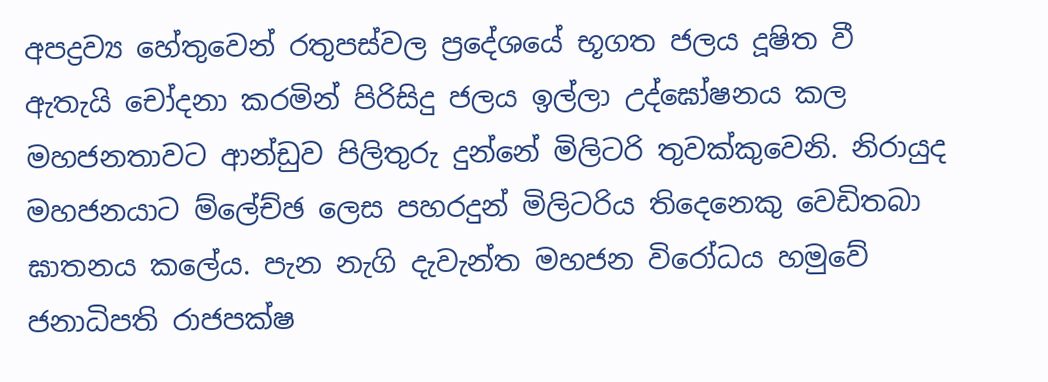අපද්‍රව්‍ය හේතුවෙන් රතුපස්වල ප්‍රදේශයේ භූගත ජලය දූෂිත වී ඇතැයි චෝදනා කරමින් පිරිසිදු ජලය ඉල්ලා උද්ඝෝෂනය කල මහජනතාවට ආන්ඩුව පිලිතුරු දුන්නේ මිලිටරි තුවක්කුවෙනි. නිරායුද මහජනයාට ම්ලේච්ඡ ලෙස පහරදුන් මිලිටරිය තිදෙනෙකු වෙඩිතබා ඝාතනය කලේය. පැන නැගි දැවැන්ත මහජන විරෝධය හමුවේ ජනාධිපති රාජපක්ෂ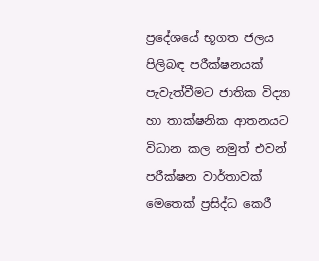ප්‍රදේශයේ භූගත ජලය පිලිබඳ පරීක්ෂනයක් පැවැත්වීමට ජාතික විද්‍යා හා තාක්ෂනික ආතනයට විධාන කල නමුත් එවන් පරීක්ෂන වාර්තාවක් මෙතෙක් ප්‍රසිද්ධ කෙරී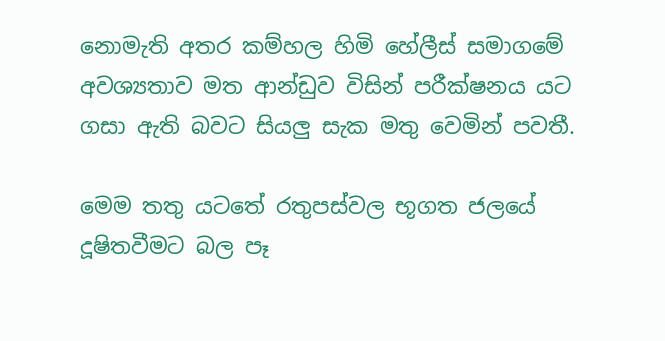නොමැති අතර කම්හල හිමි හේලීස් සමාගමේ අවශ්‍යතාව මත ආන්ඩුව විසින් පරීක්ෂනය යට ගසා ඇති බවට සියලු සැක මතු වෙමින් පවතී.

මෙම තතු යටතේ රතුපස්වල භූගත ජලයේ දූෂිතවීමට බල පෑ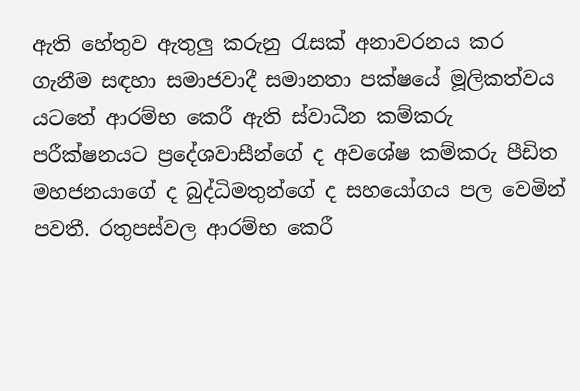ඇති හේතුව ඇතුලු කරුනු රැසක් අනාවරනය කර ගැනීම සඳහා සමාජවාදී සමානතා පක්ෂයේ මූලිකත්වය යටතේ ආරම්භ කෙරී ඇති ස්වාධීන කම්කරු පරීක්ෂනයට ප්‍රදේශවාසීන්ගේ ද අවශේෂ කම්කරු පීඩිත මහජනයාගේ ද බුද්ධිමතුන්ගේ ද සහයෝගය පල වෙමින් පවතී. රතුපස්වල ආරම්භ කෙරී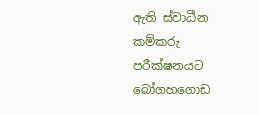ඇති ස්වාධීන කම්කරු පරීක්ෂනයට බෝගහගොඩ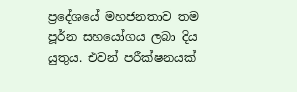ප්‍රදේශයේ මහජනතාව තම පූර්න සහයෝගය ලබා දිය යුතුය. එවන් පරීක්ෂනයක්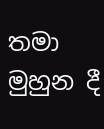තමා මුහුන දී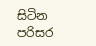සිටින පරිසර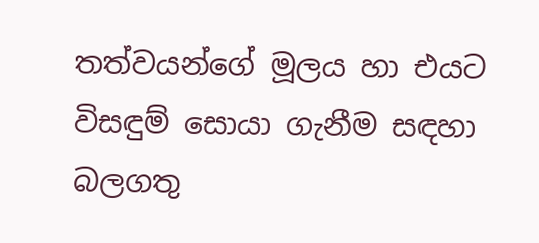තත්වයන්ගේ මූලය හා එයට විසඳුම් සොයා ගැනීම සඳහා බලගතු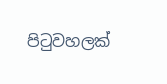පිටුවහලක්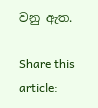වනු ඇත.

Share this article: